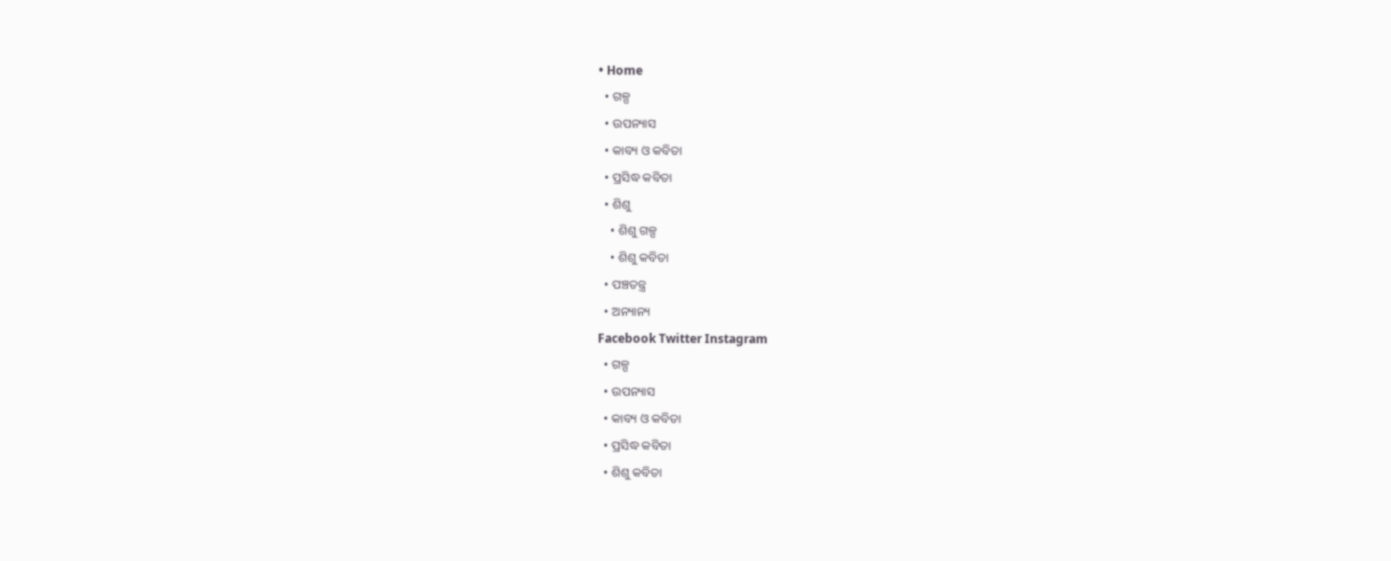• Home
  • ଗଳ୍ପ
  • ଉପନ୍ୟାସ
  • କାବ୍ୟ ଓ କବିତା
  • ପ୍ରସିଦ୍ଧ କବିତା
  • ଶିଶୁ
    • ଶିଶୁ ଗଳ୍ପ
    • ଶିଶୁ କବିତା
  • ପଞ୍ଚତନ୍ତ୍ର
  • ଅନ୍ୟାନ୍ୟ
Facebook Twitter Instagram
  • ଗଳ୍ପ
  • ଉପନ୍ୟାସ
  • କାବ୍ୟ ଓ କବିତା
  • ପ୍ରସିଦ୍ଧ କବିତା
  • ଶିଶୁ କବିତା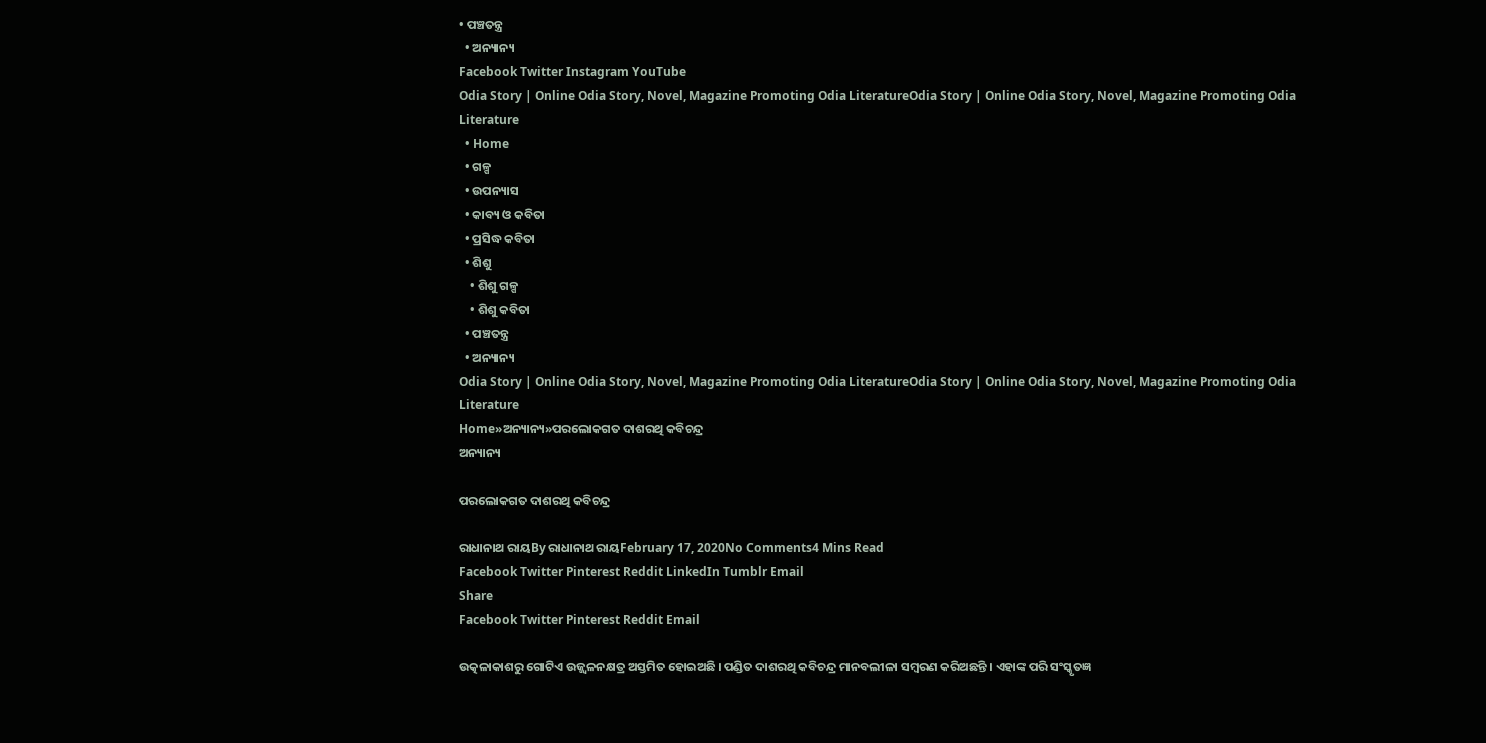• ପଞ୍ଚତନ୍ତ୍ର
  • ଅନ୍ୟାନ୍ୟ
Facebook Twitter Instagram YouTube
Odia Story | Online Odia Story, Novel, Magazine Promoting Odia LiteratureOdia Story | Online Odia Story, Novel, Magazine Promoting Odia Literature
  • Home
  • ଗଳ୍ପ
  • ଉପନ୍ୟାସ
  • କାବ୍ୟ ଓ କବିତା
  • ପ୍ରସିଦ୍ଧ କବିତା
  • ଶିଶୁ
    • ଶିଶୁ ଗଳ୍ପ
    • ଶିଶୁ କବିତା
  • ପଞ୍ଚତନ୍ତ୍ର
  • ଅନ୍ୟାନ୍ୟ
Odia Story | Online Odia Story, Novel, Magazine Promoting Odia LiteratureOdia Story | Online Odia Story, Novel, Magazine Promoting Odia Literature
Home»ଅନ୍ୟାନ୍ୟ»ପରଲୋକଗତ ଦାଶରଥି କବିଚନ୍ଦ୍ର
ଅନ୍ୟାନ୍ୟ

ପରଲୋକଗତ ଦାଶରଥି କବିଚନ୍ଦ୍ର

ରାଧାନାଥ ରାୟBy ରାଧାନାଥ ରାୟFebruary 17, 2020No Comments4 Mins Read
Facebook Twitter Pinterest Reddit LinkedIn Tumblr Email
Share
Facebook Twitter Pinterest Reddit Email

ଉତ୍କଳାକାଶରୁ ଗୋଟିଏ ଉଜ୍ଜ୍ୱଳନକ୍ଷତ୍ର ଅସ୍ତମିତ ହୋଇଅଛି । ପଣ୍ଡିତ ଦାଶରଥି କବିଚନ୍ଦ୍ର ମାନବଲୀଳା ସମ୍ବରଣ କରିଅଛନ୍ତି । ଏହାଙ୍କ ପରି ସଂସ୍କୃତଜ୍ଞ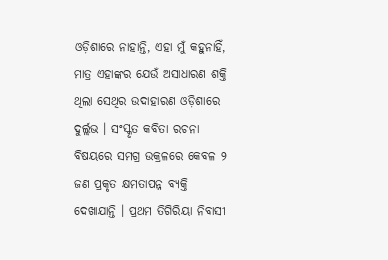ଓଡ଼ିଶାରେ ନାହାନ୍ତି, ଏହା ମୁଁ କହୁନାହିଁ, ମାତ୍ର ଏହାଙ୍କର ଯେଉଁ ଅସାଧାରଣ ଶକ୍ତି ଥିଲା ସେଥିର ଉଦାହାରଣ ଓଡ଼ିଶାରେ ଦୁର୍ଲ୍ଲଭ । ସଂସ୍କୃତ କବିତା ରଚନା ବିଷୟରେ ସମଗ୍ର ଉକ୍ରଳରେ କେବଳ ୨ ଜଣ ପ୍ରକୃତ କ୍ଷମତାପନ୍ନ ବ୍ୟକ୍ତି ଦେଖାଯାନ୍ତି । ପ୍ରଥମ ତିଗିରିୟା ନିବାସୀ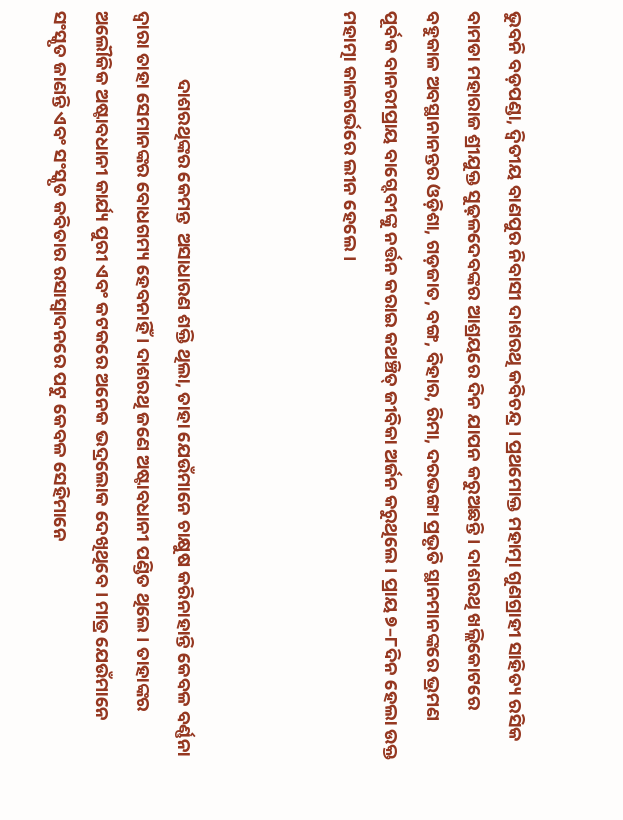ଭୁବନି ବଡ଼ପଣ୍ଡା, ଦ୍ୱିତୀୟ ବାଣପୁର ନିବାସୀ ଦାଶରଥି କବିଚନ୍ଦ୍ର । ପ୍ରଥମୋକ୍ତ ମହାତ୍ମା ଗୁଣଗ୍ରାହୀ ସାହିତ୍ୟ ରସିକ ବାମଡା ମହାରାଜ ଶ୍ରୀଯୁକ୍ତ ସୁଢ଼ଳଦେବଙ୍କର ଆଶ୍ରୟରେ ଦିନ ଯାପନ କରୁଅଛନ୍ତି । ଦାଶରଥି ଖଲ୍ଲିକୋଟରେ ବହୁକାଳ ଅବସ୍ଥାନାନନ୍ତର ଓଡ଼ିଶା, ଗଡ଼ଜାତ, ବଙ୍ଗ, ବିହାର, ରିମା, ଦରଭଙ୍ଗା ପ୍ରଭୃତି ସ୍ଥାନମାନଙ୍କରେ ଭ୍ରମଣ ପୂର୍ବକ ବାନରୀପ୍ରାୟ ବାଗ୍ଦେବୀଙ୍କୁ ନର୍ତ୍ତନ କରାଇ କଥଞ୍ଚିତ୍ ଜୀବିକା ଅର୍ଜନ କରୁଥିଲେ । ପ୍ରାୟ ୭–୮ଦିନ ହେଲା ଉକ୍ତ ମହାତ୍ମା କାଳଗର୍ଭରେ ଲୀନ ହେଲେ ।



                ଦାଶରଥିଙ୍କର କେମନ୍ତ  ଅସାଧାରଣ ଶକ୍ତି ଥିଲା, ତାହା ଯେଉଁମାନେ ଚାକ୍ଷୁଷ କରିନାହାନ୍ତି କେବଳ ବର୍ଣ୍ଣନା ଦ୍ୱାରା ତାହା ସେମାନଙ୍କର ବୋଧଗମ୍ୟ ହେବନାହିଁ । ଦାଶରଥି ଜଣେ ଅଷ୍ଟାବଧାନୀ ପଣ୍ଡିତ ଥିଲେ । ତାହାଙ୍କର ଅଲୌକିକ ଅଷ୍ଟାବଧାନୀ କାର୍ଯ୍ୟ ପୁରୀ ଏବଂ କଟକରେ ଅନେକ ଭଦ୍ରଲୋକ ଦେଖିଥିବେ । ମାତ୍ର ଯେଉଁମାନେ ସଂସ୍କୃତ ଜାଣନ୍ତି ଏବଂ ସଂସ୍କୃତ କବିତାର ରସାସ୍ୱାଦନରେ ପଟୁ କେବଳ ସେହିମାନେ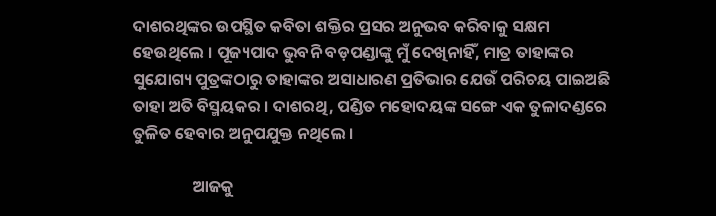ଦାଶରଥିଙ୍କର ଉପସ୍ଥିତ କବିତା ଶକ୍ତିର ପ୍ରସର ଅନୁଭବ କରିବାକୁ ସକ୍ଷମ ହେଉଥିଲେ । ପୂଜ୍ୟପାଦ ଭୁବନି ବଡ଼ପଣ୍ଡାଙ୍କୁ ମୁଁ ଦେଖିନାହିଁ, ମାତ୍ର ତାହାଙ୍କର ସୁଯୋଗ୍ୟ ପୁତ୍ରଙ୍କଠାରୁ ତାହାଙ୍କର ଅସାଧାରଣ ପ୍ରତିଭାର ଯେଉଁ ପରିଚୟ ପାଇଅଛି ତାହା ଅତି ବିସ୍ମୟକର । ଦାଶରଥି, ପଣ୍ଡିତ ମହୋଦୟଙ୍କ ସଙ୍ଗେ ଏକ ତୁଳାଦଣ୍ଡରେ ତୁଳିତ ହେବାର ଅନୁପଯୁକ୍ତ ନଥିଲେ ।

                ଆଜକୁ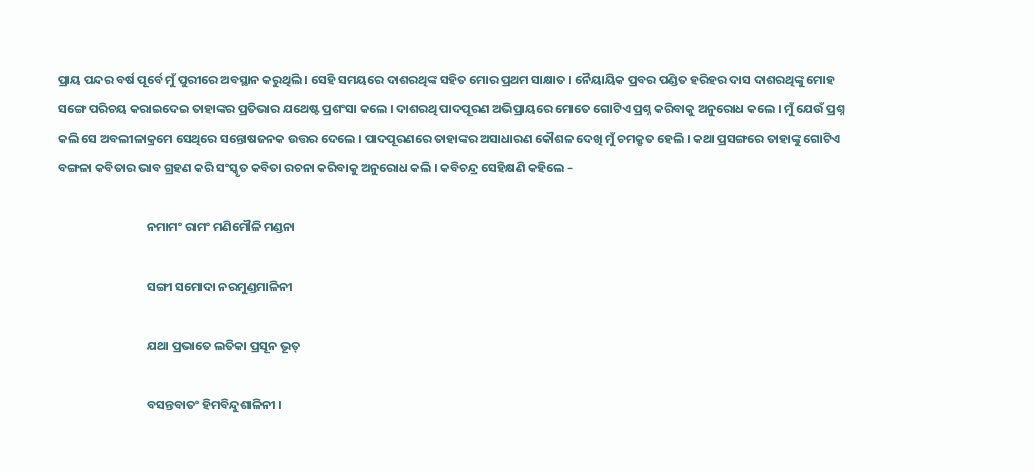ପ୍ରାୟ ପନ୍ଦର ବର୍ଷ ପୂର୍ବେ ମୁଁ ପୁରୀରେ ଅବସ୍ଥାନ କରୁଥିଲି । ସେହି ସମୟରେ ଦାଶରଥିଙ୍କ ସହିତ ମୋର ପ୍ରଥମ ସାକ୍ଷାତ । ନୈୟାୟିକ ପ୍ରବର ପଣ୍ଡିତ ହରିହର ଦାସ ଦାଶରଥିଙ୍କୁ ମୋହ ସଙ୍ଗେ ପରିଚୟ କରାଇଦେଇ ତାହାଙ୍କର ପ୍ରତିଭାର ଯଥେଷ୍ଟ ପ୍ରଶଂସା କଲେ । ଦାଶରଥି ପାଦପୂରଣ ଅଭିପ୍ରାୟରେ ମୋତେ ଗୋଟିଏ ପ୍ରଶ୍ନ କରିବାକୁ ଅନୁରୋଧ କଲେ । ମୁଁ ଯେଉଁ ପ୍ରଶ୍ନ କଲି ସେ ଅବଲୀଳାକ୍ରମେ ସେଥିରେ ସନ୍ତୋଷଜନକ ଉତ୍ତର ଦେଲେ । ପାଦପୂରଣରେ ତାହାଙ୍କର ଅସାଧାରଣ କୌଶଳ ଦେଖି ମୁଁ ଚମକ୍ରୃତ ହେଲି । କଥା ପ୍ରସଙ୍ଗରେ ତାହାଙ୍କୁ ଗୋଟିଏ ବଙ୍ଗଳା କବିତାର ଭାବ ଗ୍ରହଣ କରି ସଂସ୍କୃତ କବିତା ରଚନା କରିବାକୁ ଅନୁରୋଧ କଲି । କବିଚନ୍ଦ୍ର ସେହିକ୍ଷଣି କହିଲେ –

                                ନମାମଂ ରାମଂ ମଣିମୌଳି ମଣ୍ଡନା

                                ସଙ୍ଗୀ ସମୋଦା ନରମୁଣ୍ଡମାଳିନୀ

                                ଯଥା ପ୍ରଭାତେ ଲତିକା ପ୍ରସୂନ ଭୂତ୍

                                ବସନ୍ତବାତଂ ହିମବିନ୍ଦୁଶାଳିନୀ ।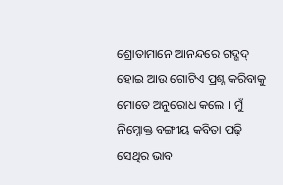ଶ୍ରୋତାମାନେ ଆନନ୍ଦରେ ଗଦ୍ଗଦ୍ ହୋଇ ଆଉ ଗୋଟିଏ ପ୍ରଶ୍ନ କରିବାକୁ ମୋତେ ଅନୁରୋଧ କଲେ । ମୁଁ ନିମ୍ନୋକ୍ତ ବଙ୍ଗୀୟ କବିତା ପଢ଼ି ସେଥିର ଭାବ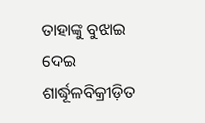ତାହାଙ୍କୁ ବୁଝାଇ ଦେଇ ଶାର୍ଦ୍ଧୂଳବିକ୍ରୀଡ଼ିତ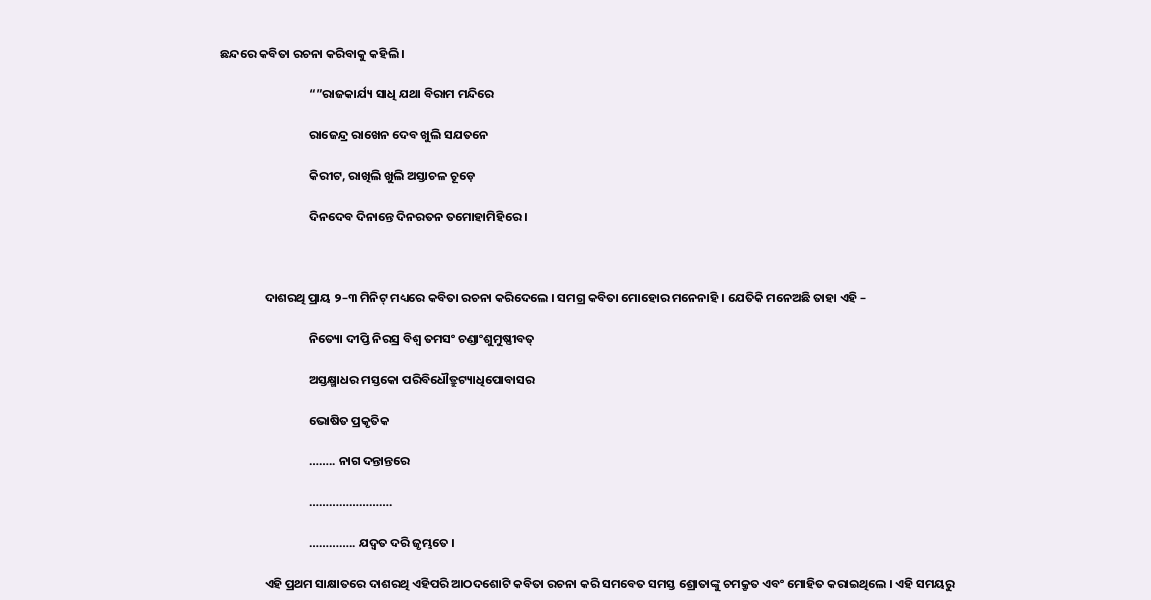ଛନ୍ଦରେ କବିତା ରଚନା କରିବାକୁ କହିଲି ।

                                “”ରାଜକାର୍ଯ୍ୟ ସାଧି ଯଥା ବିରାମ ମନ୍ଦିରେ

                                ରାଜେନ୍ଦ୍ର ରାଖେନ ଦେବ ଖୁଲି ସଯତନେ

                                କିରୀଟ, ରାଖିଲି ଖୁଲି ଅସ୍ତାଚଳ ଚୂଡ଼େ

                                ଦିନଦେବ ଦିନାନ୍ତେ ଦିନରତନ ତମୋହାମିହିରେ ।



                ଦାଶରଥି ପ୍ରାୟ ୨–୩ ମିନିଟ୍ ମଧ୍ୟରେ କବିତା ରଚନା କରିଦେଲେ । ସମଗ୍ର କବିତା ମୋହୋର ମନେନାହି । ଯେତିକି ମନେଅଛି ତାହା ଏହି –

                                ନିତ୍ୟୋ ଦୀପ୍ତି ନିରସ୍ର ବିଶ୍ୱ ତମସଂ ଚଣ୍ଡାଂଶୁମୁଷ୍ଣୀବତ୍

                                ଅସ୍ତକ୍ଷ୍ମାଧର ମସ୍ତକୋ ପରିବିଧୌତ୍ରୁଟ୍ୟାଧିପୋବାସର

                                ଭୋଷିତ ପ୍ରକୃତିକ

                                …….. ନାଗ ଦନ୍ତାନ୍ତରେ

                                …………………….

                                ………….. ଯଦ୍ୱତ ଦରି ଜୃମ୍ଭତେ ।

                ଏହି ପ୍ରଥମ ସାକ୍ଷାତରେ ଦାଶରଥି ଏହିପରି ଆଠଦଶୋଟି କବିତା ରଚନା କରି ସମବେତ ସମସ୍ତ ଶ୍ରୋତାଙ୍କୁ ଚମକ୍ରୃତ ଏବଂ ମୋହିତ କରାଇଥିଲେ । ଏହି ସମୟରୁ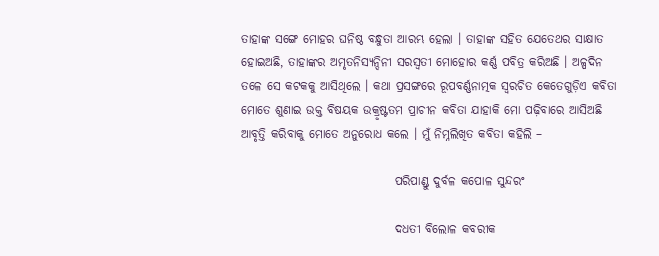ତାହାଙ୍କ ସଙ୍ଗେ ମୋହର ଘନିଷ୍ଠ ବନ୍ଧୁତା ଆରମ୍ଭ ହେଲା । ତାହାଙ୍କ ସହିତ ଯେତେଥର ସାକ୍ଷାତ ହୋଇଅଛି, ତାହାଙ୍କର ଅମୃତନିସ୍ୟନ୍ଦିନୀ ସରସ୍ୱତୀ ମୋହୋର କର୍ଣ୍ଣ ପବିତ୍ର କରିଅଛି । ଅଳ୍ପଦିନ ତଳେ ସେ କଟକକୁ ଆସିଥିଲେ । କଥା ପ୍ରସଙ୍ଗରେ ରୂପବର୍ଣ୍ଣନାତ୍ମକ ସ୍ୱରଚିତ କେତେଗୁଡ଼ିଏ କବିତା ମୋତେ ଶୁଣାଇ ଉକ୍ତ ବିଷୟକ ଉକ୍ରୃଷ୍ଟତମ ପ୍ରାଚୀନ କବିତା ଯାହାକି ମୋ ପଢ଼ିବାରେ ଆସିଅଛି ଆବୃତ୍ତି କରିବାକୁ ମୋତେ ଅନୁରୋଧ କଲେ । ମୁଁ ନିମ୍ନଲିଖିତ କବିତା କହିଲି –

                                ପରିପାଣ୍ଡୁ ଦୁର୍ବଳ କପୋଳ ସୁନ୍ଦରଂ

                                ଦଧତୀ ବିଲୋଳ କବରୀକ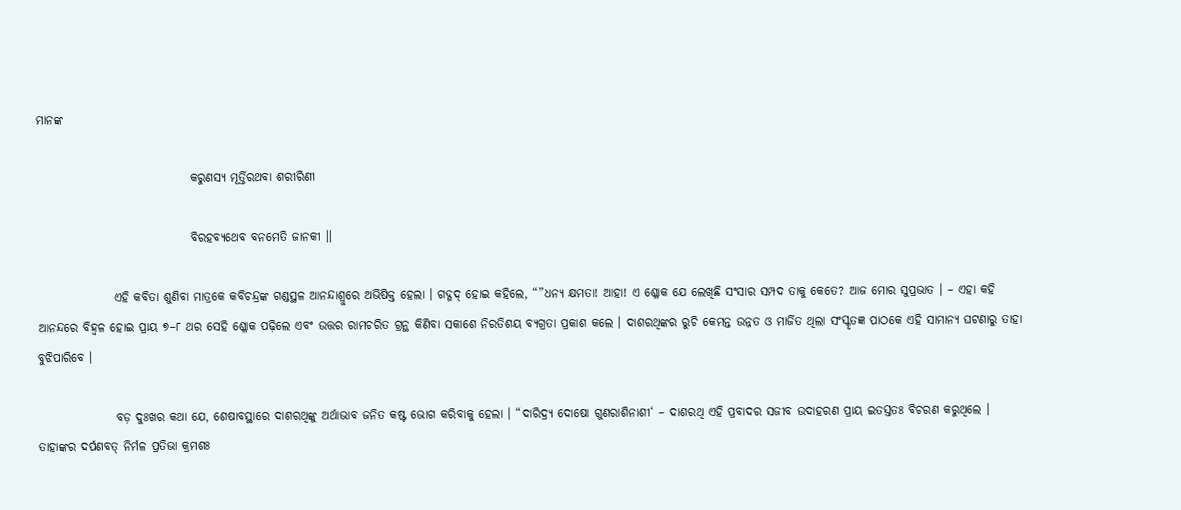ମାନଙ୍କ

                                କରୁଣସ୍ୟ ମୂର୍ତ୍ତିରଥବା ଶରୀରିଣୀ

                                ବିରହବ୍ୟଥେବ ବନମେତି ଜାନକୀ ।।

                ଏହି କବିତା ଶୁଣିବା ମାତ୍ରକେ କବିଚନ୍ଦ୍ରଙ୍କ ଗଣ୍ଡସ୍ଥଳ ଆନନ୍ଦାଶ୍ରୁରେ ଅଭିଷିକ୍ତ ହେଲା । ଗଦ୍ଗଦ୍ ହୋଇ କହିଲେ, “”ଧନ୍ୟ କ୍ଷମତା! ଆହା! ଏ ଶ୍ଳୋକ ଯେ ଲେଖିଛି ସଂସାର ସମ୍ପଦ ତାକୁ କେତେ? ଆଜ ମୋର ସୁପ୍ରଭାତ । – ଏହା କହି ଆନନ୍ଦରେ ବିହ୍ୱଳ ହୋଇ ପ୍ରାୟ ୭–୮ ଥର ସେହି ଶ୍ଳୋକ ପଢ଼ିଲେ ଏବଂ ଉତ୍ତର ରାମଚରିତ ଗ୍ରନ୍ଥ କିଣିବା ସକାଶେ ନିରତିଶୟ ବ୍ୟଗ୍ରତା ପ୍ରକାଶ କଲେ । ଦାଶରଥିଙ୍କର ରୁଚି କେମନ୍ତ ଉନ୍ନତ ଓ ମାର୍ଜିତ ଥିଲା ସଂସ୍କୃତଜ୍ଞ ପାଠକେ ଏହି ସାମାନ୍ୟ ଘଟଣାରୁ ତାହା ବୁଝିପାରିବେ ।

                ବଡ଼ ଦୁଃଖର କଥା ଯେ, ଶେଷାବସ୍ଥାରେ ଦାଶରଥିଙ୍କୁ ଅର୍ଥାଭାବ ଜନିତ କଷ୍ଟ ଭୋଗ କରିବାକୁ ହେଲା । “ଦାରିଦ୍ର୍ୟ ଦୋଷୋ ଗୁଣରାଶିନାଶୀ‘ – ଦାଶରଥି ଏହି ପ୍ରବାଦର ସଜୀବ ଉଦାହରଣ ପ୍ରାୟ ଇତସ୍ତତଃ ବିଚରଣ କରୁଥିଲେ । ତାହାଙ୍କର ଦର୍ପଣବତ୍ ନିର୍ମଳ ପ୍ରତିଭା କ୍ରମଶଃ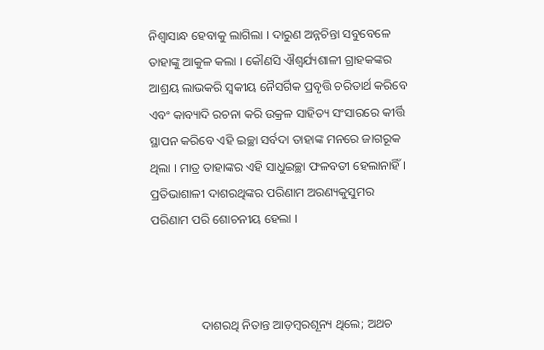ନିଶ୍ୱାସାନ୍ଧ ହେବାକୁ ଲାଗିଲା । ଦାରୁଣ ଅନ୍ନଚିନ୍ତା ସବୁବେଳେ ତାହାଙ୍କୁ ଆକୁଳ କଲା । କୌଣସି ଐଶ୍ୱର୍ଯ୍ୟଶାଳୀ ଗ୍ରାହକଙ୍କର ଆଶ୍ରୟ ଲାଭକରି ସ୍ୱକୀୟ ନୈସର୍ଗିକ ପ୍ରବୃତ୍ତି ଚରିତାର୍ଥ କରିବେ ଏବଂ କାବ୍ୟାଦି ରଚନା କରି ଉକ୍ରଳ ସାହିତ୍ୟ ସଂସାରରେ କୀର୍ତ୍ତି ସ୍ଥାପନ କରିବେ ଏହି ଇଚ୍ଛା ସର୍ବଦା ତାହାଙ୍କ ମନରେ ଜାଗରୂକ ଥିଲା । ମାତ୍ର ତାହାଙ୍କର ଏହି ସାଧୁଇଚ୍ଛା ଫଳବତୀ ହେଲାନାହିଁ । ପ୍ରତିଭାଶାଳୀ ଦାଶରଥିଙ୍କର ପରିଣାମ ଅରଣ୍ୟକୁସୁମର ପରିଣାମ ପରି ଶୋଚନୀୟ ହେଲା ।



                ଦାଶରଥି ନିତାନ୍ତ ଆଡ଼ମ୍ବରଶୂନ୍ୟ ଥିଲେ; ଅଥଚ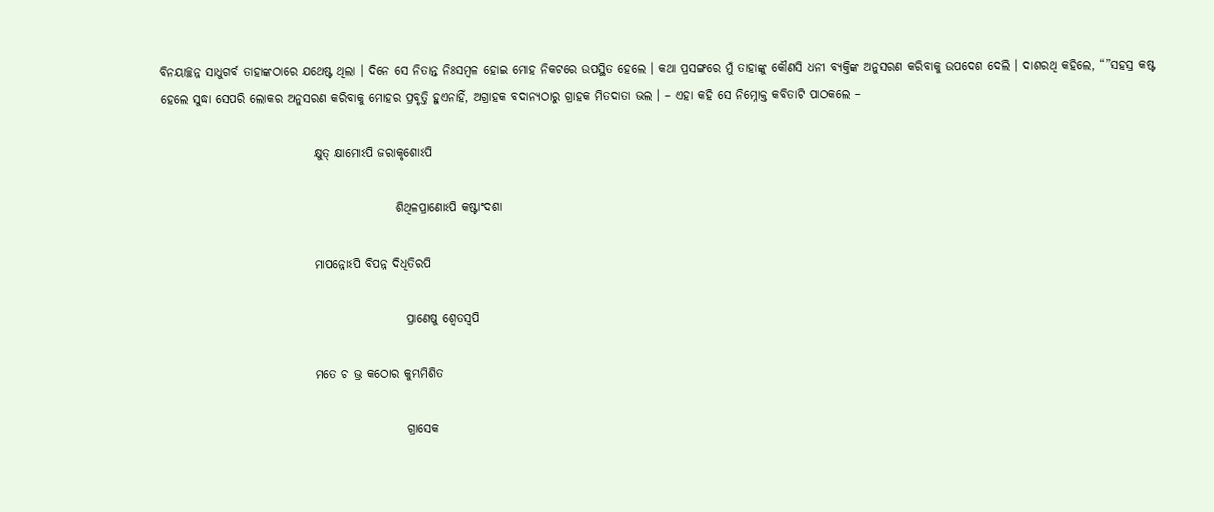ବିନୟାଚ୍ଛନ୍ନ ସାଧୁଗର୍ବ ତାହାଙ୍କଠାରେ ଯଥେଷ୍ଟ ଥିଲା । ଦିନେ ସେ ନିତାନ୍ତ ନିଃସମ୍ବଳ ହୋଇ ମୋହ ନିକଟରେ ଉପସ୍ଥିତ ହେଲେ । କଥା ପ୍ରସଙ୍ଗରେ ମୁଁ ତାହାଙ୍କୁ କୌଣସି ଧନୀ ବ୍ୟକ୍ତିଙ୍କ ଅନୁସରଣ କରିବାକୁ ଉପଦେଶ ଦେଲି । ଦାଶରଥି କହିଲେ, “”ସହସ୍ର କଷ୍ଟ ହେଲେ ସୁଦ୍ଧା ସେପରି ଲୋକର ଅନୁସରଣ କରିବାକୁ ମୋହର ପ୍ରବୃତ୍ତି ହୁଏନାହିଁ, ଅଗ୍ରାହକ ବଦାନ୍ୟଠାରୁ ଗ୍ରାହକ ମିତଦାତା ଭଲ । – ଏହା କହି ସେ ନିମ୍ନୋକ୍ତ କବିତାଟି ପାଠକଲେ –

                                କ୍ଷୁତ୍ କ୍ଷାମୋଽପି ଜରାକୃଶୋଽପି

                                                 ଶିଥିଳପ୍ରାଣୋଽପି କଷ୍ଟାଂଦଶା

                                ମାପନ୍ନୋଽପି ବିପନ୍ନ ଦିଧିତିରପି

                                                   ପ୍ରାଣେଷୁ ଶ୍ୱେତସ୍ୱପି

                                ମତେ ଚ ଭ୍ର କଠୋର କୁମ୍ଭମିଶିତ

                                                   ଗ୍ରାସେକ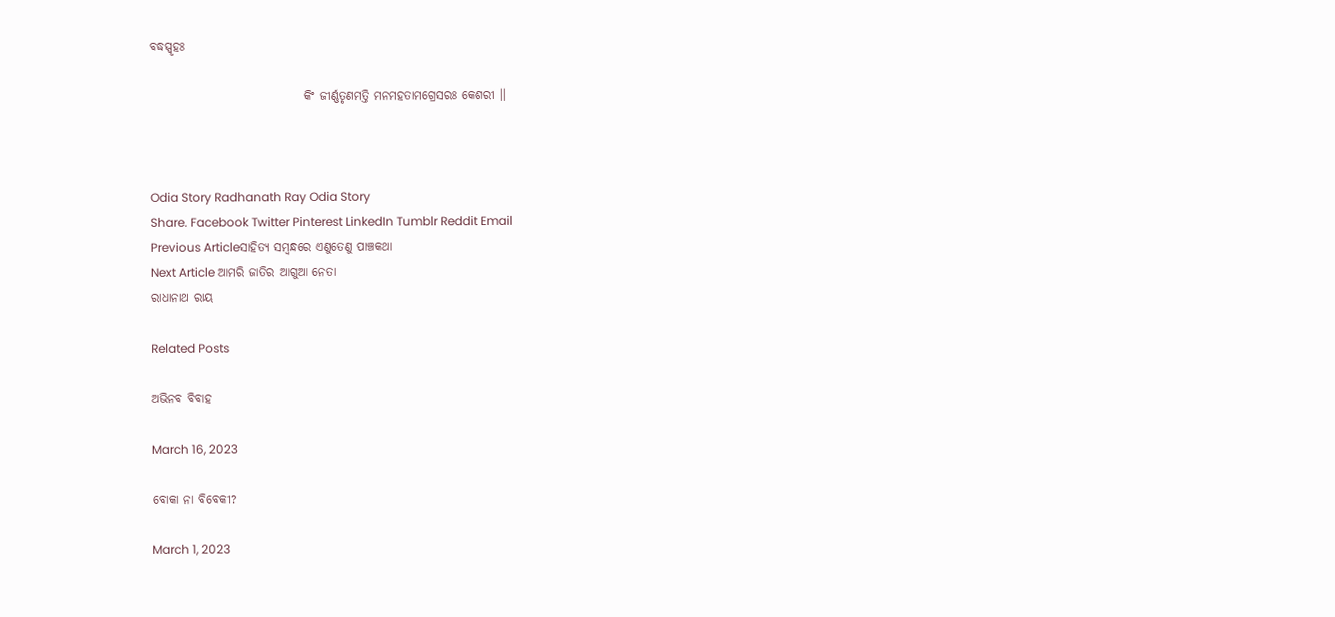ବଦ୍ଧସ୍ପୃହଃ

                                କିଂ ଜୀର୍ଣ୍ଣତୃଣମତ୍ତି ମନମହତାମଗ୍ରେସରଃ କେଶରୀ ।।



Odia Story Radhanath Ray Odia Story
Share. Facebook Twitter Pinterest LinkedIn Tumblr Reddit Email
Previous Articleସାହିତ୍ୟ ସମ୍ବନ୍ଧରେ ଏଣୁତେଣୁ ପାଞ୍ଚକଥା
Next Article ଆମରି ଜାତିର ଆଗୁଆ ନେତା
ରାଧାନାଥ ରାୟ

Related Posts

ଅଭିନବ ବିବାହ

March 16, 2023

ବୋକା ନା ବିବେକୀ?

March 1, 2023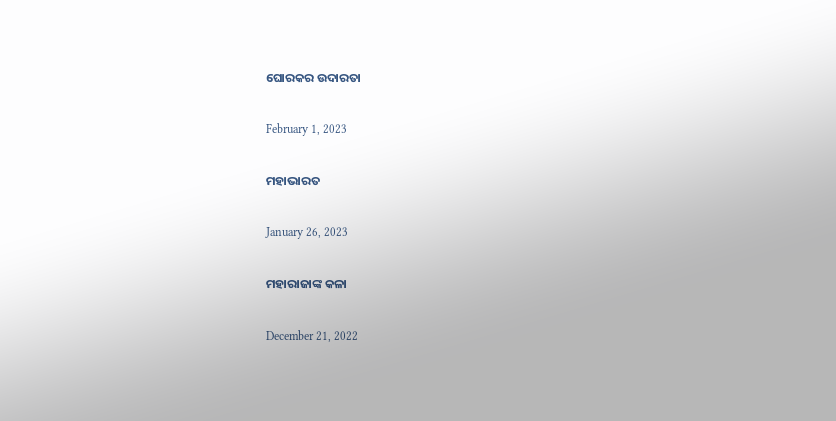ଘୋରକର ଉଦାରତା

February 1, 2023

ମହାଭାରତ

January 26, 2023

ମହାରାଜାଙ୍କ କଳା

December 21, 2022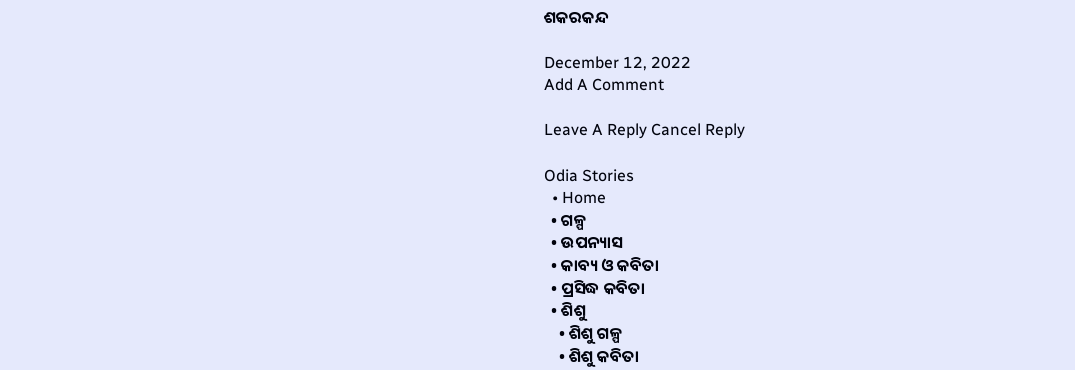ଶକରକନ୍ଦ

December 12, 2022
Add A Comment

Leave A Reply Cancel Reply

Odia Stories
  • Home
  • ଗଳ୍ପ
  • ଉପନ୍ୟାସ
  • କାବ୍ୟ ଓ କବିତା
  • ପ୍ରସିଦ୍ଧ କବିତା
  • ଶିଶୁ
    • ଶିଶୁ ଗଳ୍ପ
    • ଶିଶୁ କବିତା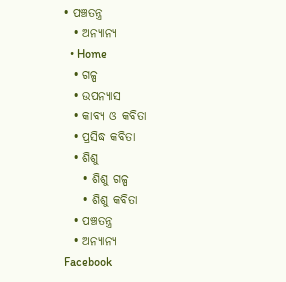• ପଞ୍ଚତନ୍ତ୍ର
  • ଅନ୍ୟାନ୍ୟ
  • Home
  • ଗଳ୍ପ
  • ଉପନ୍ୟାସ
  • କାବ୍ୟ ଓ କବିତା
  • ପ୍ରସିଦ୍ଧ କବିତା
  • ଶିଶୁ
    • ଶିଶୁ ଗଳ୍ପ
    • ଶିଶୁ କବିତା
  • ପଞ୍ଚତନ୍ତ୍ର
  • ଅନ୍ୟାନ୍ୟ
Facebook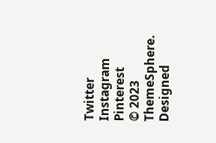Twitter Instagram Pinterest
© 2023 ThemeSphere. Designed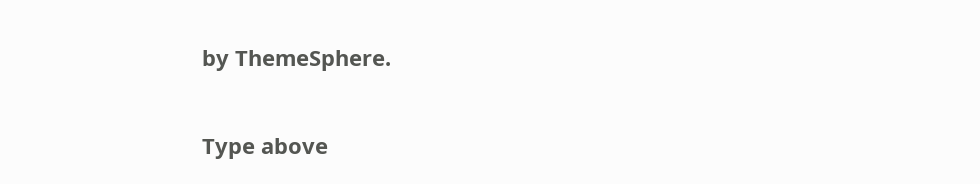by ThemeSphere.

Type above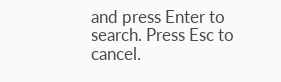and press Enter to search. Press Esc to cancel.